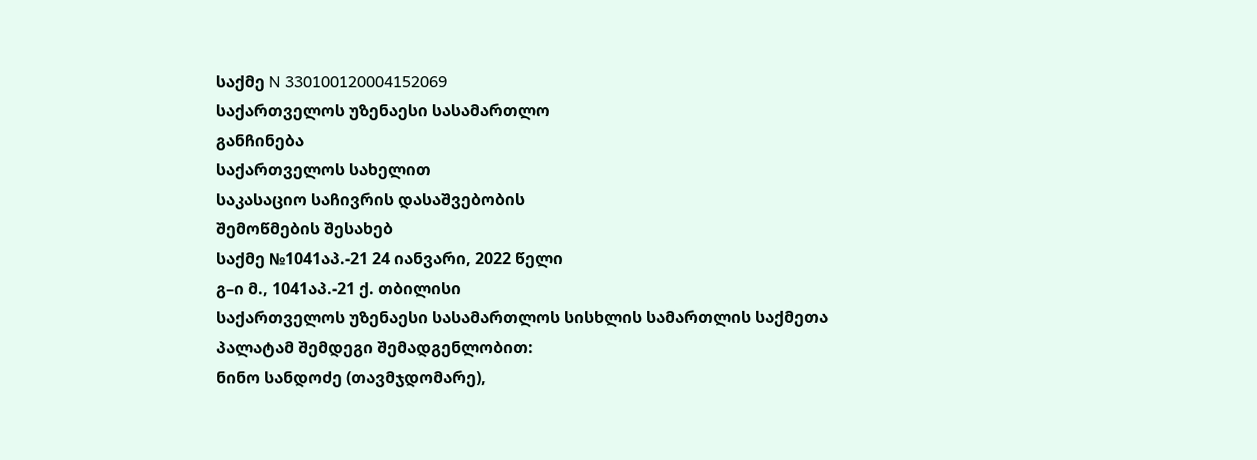საქმე N 330100120004152069
საქართველოს უზენაესი სასამართლო
განჩინება
საქართველოს სახელით
საკასაციო საჩივრის დასაშვებობის
შემოწმების შესახებ
საქმე №1041აპ.-21 24 იანვარი, 2022 წელი
გ–ი მ., 1041აპ.-21 ქ. თბილისი
საქართველოს უზენაესი სასამართლოს სისხლის სამართლის საქმეთა
პალატამ შემდეგი შემადგენლობით:
ნინო სანდოძე (თავმჯდომარე),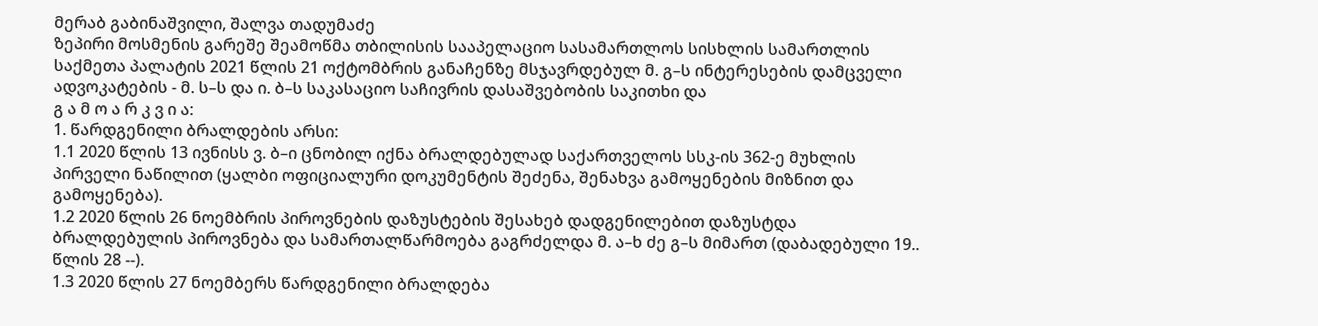მერაბ გაბინაშვილი, შალვა თადუმაძე
ზეპირი მოსმენის გარეშე შეამოწმა თბილისის სააპელაციო სასამართლოს სისხლის სამართლის საქმეთა პალატის 2021 წლის 21 ოქტომბრის განაჩენზე მსჯავრდებულ მ. გ–ს ინტერესების დამცველი ადვოკატების - მ. ს–ს და ი. ბ–ს საკასაციო საჩივრის დასაშვებობის საკითხი და
გ ა მ ო ა რ კ ვ ი ა:
1. წარდგენილი ბრალდების არსი:
1.1 2020 წლის 13 ივნისს ვ. ბ–ი ცნობილ იქნა ბრალდებულად საქართველოს სსკ-ის 362-ე მუხლის პირველი ნაწილით (ყალბი ოფიციალური დოკუმენტის შეძენა, შენახვა გამოყენების მიზნით და გამოყენება).
1.2 2020 წლის 26 ნოემბრის პიროვნების დაზუსტების შესახებ დადგენილებით დაზუსტდა ბრალდებულის პიროვნება და სამართალწარმოება გაგრძელდა მ. ა–ხ ძე გ–ს მიმართ (დაბადებული 19.. წლის 28 --).
1.3 2020 წლის 27 ნოემბერს წარდგენილი ბრალდება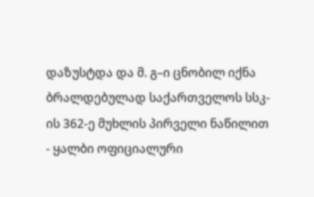დაზუსტდა და მ. გ–ი ცნობილ იქნა ბრალდებულად საქართველოს სსკ-ის 362-ე მუხლის პირველი ნაწილით - ყალბი ოფიციალური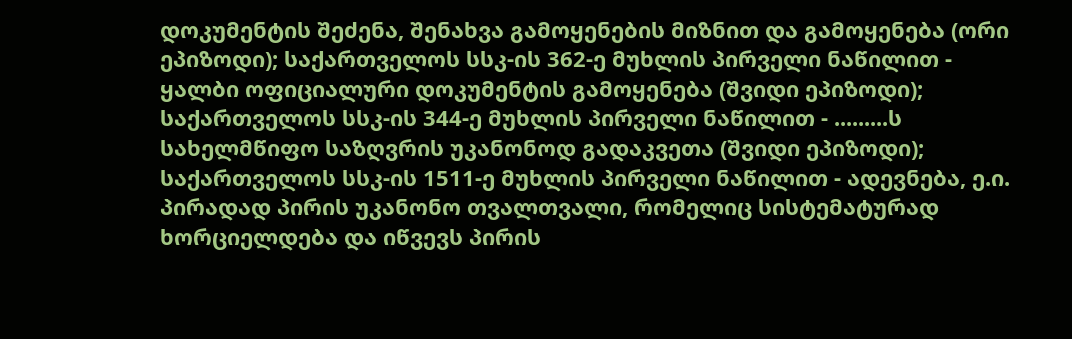დოკუმენტის შეძენა, შენახვა გამოყენების მიზნით და გამოყენება (ორი ეპიზოდი); საქართველოს სსკ-ის 362-ე მუხლის პირველი ნაწილით - ყალბი ოფიციალური დოკუმენტის გამოყენება (შვიდი ეპიზოდი); საქართველოს სსკ-ის 344-ე მუხლის პირველი ნაწილით - .........ს სახელმწიფო საზღვრის უკანონოდ გადაკვეთა (შვიდი ეპიზოდი); საქართველოს სსკ-ის 1511-ე მუხლის პირველი ნაწილით - ადევნება, ე.ი. პირადად პირის უკანონო თვალთვალი, რომელიც სისტემატურად ხორციელდება და იწვევს პირის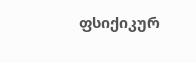ფსიქიკურ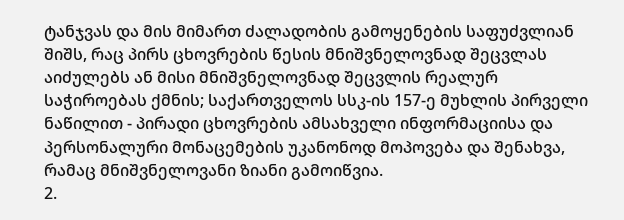ტანჯვას და მის მიმართ ძალადობის გამოყენების საფუძვლიან შიშს, რაც პირს ცხოვრების წესის მნიშვნელოვნად შეცვლას აიძულებს ან მისი მნიშვნელოვნად შეცვლის რეალურ საჭიროებას ქმნის; საქართველოს სსკ-ის 157-ე მუხლის პირველი ნაწილით - პირადი ცხოვრების ამსახველი ინფორმაციისა და პერსონალური მონაცემების უკანონოდ მოპოვება და შენახვა, რამაც მნიშვნელოვანი ზიანი გამოიწვია.
2.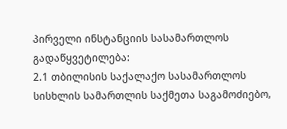პირველი ინსტანციის სასამართლოს გადაწყვეტილება:
2.1 თბილისის საქალაქო სასამართლოს სისხლის სამართლის საქმეთა საგამოძიებო,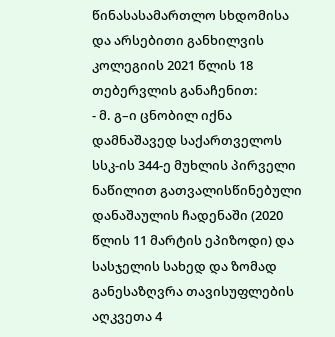წინასასამართლო სხდომისა და არსებითი განხილვის კოლეგიის 2021 წლის 18 თებერვლის განაჩენით:
- მ. გ–ი ცნობილ იქნა დამნაშავედ საქართველოს სსკ-ის 344-ე მუხლის პირველი ნაწილით გათვალისწინებული დანაშაულის ჩადენაში (2020 წლის 11 მარტის ეპიზოდი) და სასჯელის სახედ და ზომად განესაზღვრა თავისუფლების აღკვეთა 4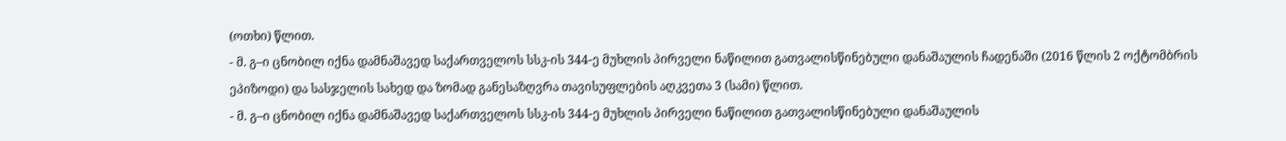(ოთხი) წლით.
- მ. გ–ი ცნობილ იქნა დამნაშავედ საქართველოს სსკ-ის 344-ე მუხლის პირველი ნაწილით გათვალისწინებული დანაშაულის ჩადენაში (2016 წლის 2 ოქტომბრის ეპიზოდი) და სასჯელის სახედ და ზომად განესაზღვრა თავისუფლების აღკვეთა 3 (სამი) წლით.
- მ. გ–ი ცნობილ იქნა დამნაშავედ საქართველოს სსკ-ის 344-ე მუხლის პირველი ნაწილით გათვალისწინებული დანაშაულის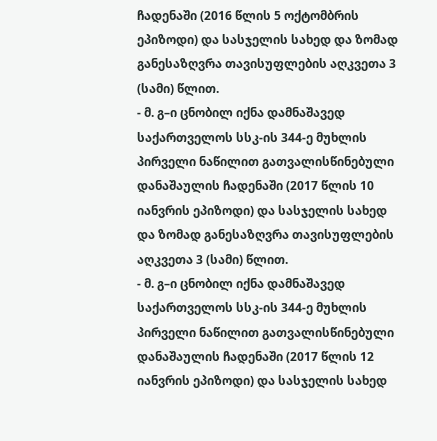ჩადენაში (2016 წლის 5 ოქტომბრის ეპიზოდი) და სასჯელის სახედ და ზომად განესაზღვრა თავისუფლების აღკვეთა 3 (სამი) წლით.
- მ. გ–ი ცნობილ იქნა დამნაშავედ საქართველოს სსკ-ის 344-ე მუხლის პირველი ნაწილით გათვალისწინებული დანაშაულის ჩადენაში (2017 წლის 10 იანვრის ეპიზოდი) და სასჯელის სახედ და ზომად განესაზღვრა თავისუფლების აღკვეთა 3 (სამი) წლით.
- მ. გ–ი ცნობილ იქნა დამნაშავედ საქართველოს სსკ-ის 344-ე მუხლის პირველი ნაწილით გათვალისწინებული დანაშაულის ჩადენაში (2017 წლის 12 იანვრის ეპიზოდი) და სასჯელის სახედ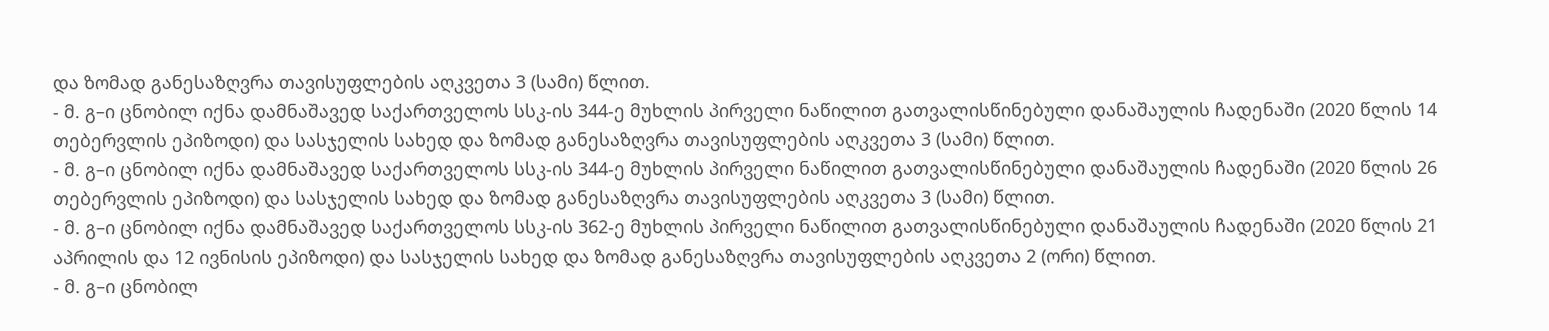და ზომად განესაზღვრა თავისუფლების აღკვეთა 3 (სამი) წლით.
- მ. გ–ი ცნობილ იქნა დამნაშავედ საქართველოს სსკ-ის 344-ე მუხლის პირველი ნაწილით გათვალისწინებული დანაშაულის ჩადენაში (2020 წლის 14 თებერვლის ეპიზოდი) და სასჯელის სახედ და ზომად განესაზღვრა თავისუფლების აღკვეთა 3 (სამი) წლით.
- მ. გ–ი ცნობილ იქნა დამნაშავედ საქართველოს სსკ-ის 344-ე მუხლის პირველი ნაწილით გათვალისწინებული დანაშაულის ჩადენაში (2020 წლის 26 თებერვლის ეპიზოდი) და სასჯელის სახედ და ზომად განესაზღვრა თავისუფლების აღკვეთა 3 (სამი) წლით.
- მ. გ–ი ცნობილ იქნა დამნაშავედ საქართველოს სსკ-ის 362-ე მუხლის პირველი ნაწილით გათვალისწინებული დანაშაულის ჩადენაში (2020 წლის 21 აპრილის და 12 ივნისის ეპიზოდი) და სასჯელის სახედ და ზომად განესაზღვრა თავისუფლების აღკვეთა 2 (ორი) წლით.
- მ. გ–ი ცნობილ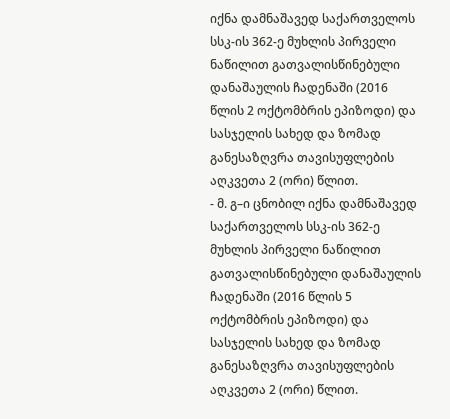იქნა დამნაშავედ საქართველოს სსკ-ის 362-ე მუხლის პირველი ნაწილით გათვალისწინებული დანაშაულის ჩადენაში (2016 წლის 2 ოქტომბრის ეპიზოდი) და სასჯელის სახედ და ზომად განესაზღვრა თავისუფლების აღკვეთა 2 (ორი) წლით.
- მ. გ–ი ცნობილ იქნა დამნაშავედ საქართველოს სსკ-ის 362-ე მუხლის პირველი ნაწილით გათვალისწინებული დანაშაულის ჩადენაში (2016 წლის 5 ოქტომბრის ეპიზოდი) და სასჯელის სახედ და ზომად განესაზღვრა თავისუფლების აღკვეთა 2 (ორი) წლით.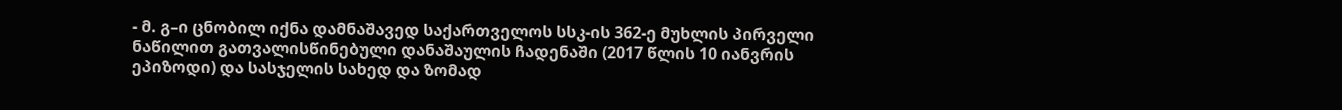- მ. გ–ი ცნობილ იქნა დამნაშავედ საქართველოს სსკ-ის 362-ე მუხლის პირველი ნაწილით გათვალისწინებული დანაშაულის ჩადენაში (2017 წლის 10 იანვრის ეპიზოდი) და სასჯელის სახედ და ზომად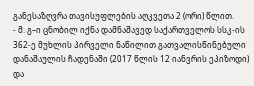განესაზღვრა თავისუფლების აღკვეთა 2 (ორი) წლით.
- მ. გ–ი ცნობილ იქნა დამნაშავედ საქართველოს სსკ-ის 362-ე მუხლის პირველი ნაწილით გათვალისწინებული დანაშაულის ჩადენაში (2017 წლის 12 იანვრის ეპიზოდი) და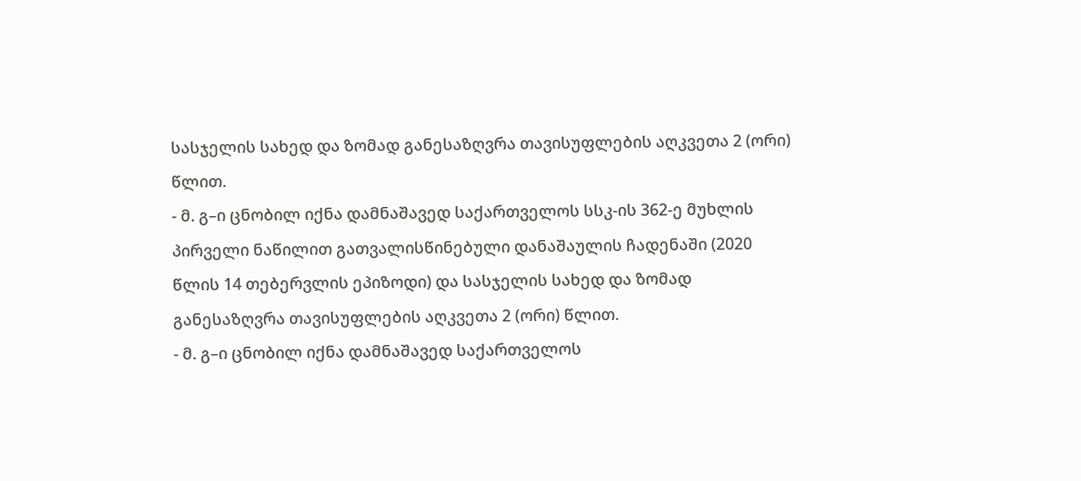სასჯელის სახედ და ზომად განესაზღვრა თავისუფლების აღკვეთა 2 (ორი) წლით.
- მ. გ–ი ცნობილ იქნა დამნაშავედ საქართველოს სსკ-ის 362-ე მუხლის პირველი ნაწილით გათვალისწინებული დანაშაულის ჩადენაში (2020 წლის 14 თებერვლის ეპიზოდი) და სასჯელის სახედ და ზომად განესაზღვრა თავისუფლების აღკვეთა 2 (ორი) წლით.
- მ. გ–ი ცნობილ იქნა დამნაშავედ საქართველოს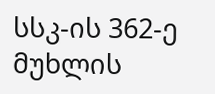სსკ-ის 362-ე მუხლის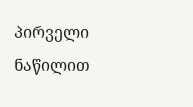პირველი ნაწილით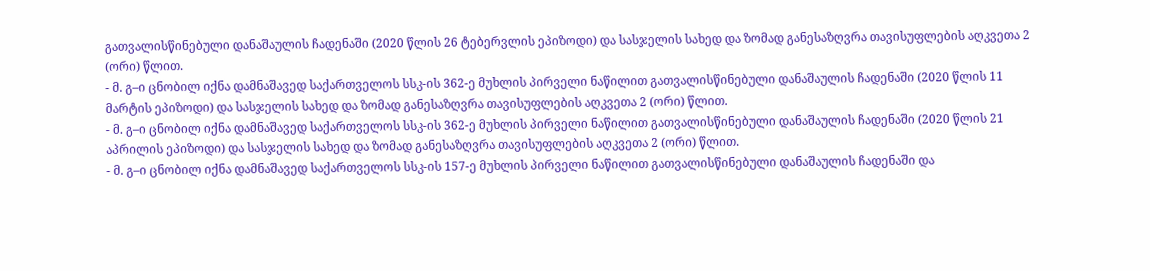გათვალისწინებული დანაშაულის ჩადენაში (2020 წლის 26 ტებერვლის ეპიზოდი) და სასჯელის სახედ და ზომად განესაზღვრა თავისუფლების აღკვეთა 2 (ორი) წლით.
- მ. გ–ი ცნობილ იქნა დამნაშავედ საქართველოს სსკ-ის 362-ე მუხლის პირველი ნაწილით გათვალისწინებული დანაშაულის ჩადენაში (2020 წლის 11 მარტის ეპიზოდი) და სასჯელის სახედ და ზომად განესაზღვრა თავისუფლების აღკვეთა 2 (ორი) წლით.
- მ. გ–ი ცნობილ იქნა დამნაშავედ საქართველოს სსკ-ის 362-ე მუხლის პირველი ნაწილით გათვალისწინებული დანაშაულის ჩადენაში (2020 წლის 21 აპრილის ეპიზოდი) და სასჯელის სახედ და ზომად განესაზღვრა თავისუფლების აღკვეთა 2 (ორი) წლით.
- მ. გ–ი ცნობილ იქნა დამნაშავედ საქართველოს სსკ-ის 157-ე მუხლის პირველი ნაწილით გათვალისწინებული დანაშაულის ჩადენაში და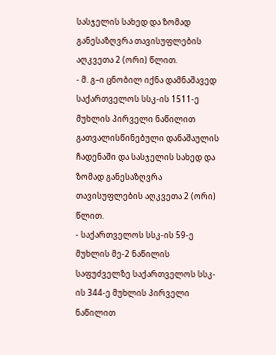სასჯელის სახედ და ზომად განესაზღვრა თავისუფლების აღკვეთა 2 (ორი) წლით.
- მ. გ–ი ცნობილ იქნა დამნაშავედ საქართველოს სსკ-ის 1511-ე მუხლის პირველი ნაწილით გათვალისწინებული დანაშაულის ჩადენაში და სასჯელის სახედ და ზომად განესაზღვრა თავისუფლების აღკვეთა 2 (ორი) წლით.
- საქართველოს სსკ-ის 59-ე მუხლის მე-2 ნაწილის საფუძველზე საქართველოს სსკ-ის 344-ე მუხლის პირველი ნაწილით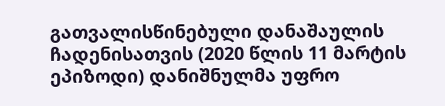გათვალისწინებული დანაშაულის ჩადენისათვის (2020 წლის 11 მარტის ეპიზოდი) დანიშნულმა უფრო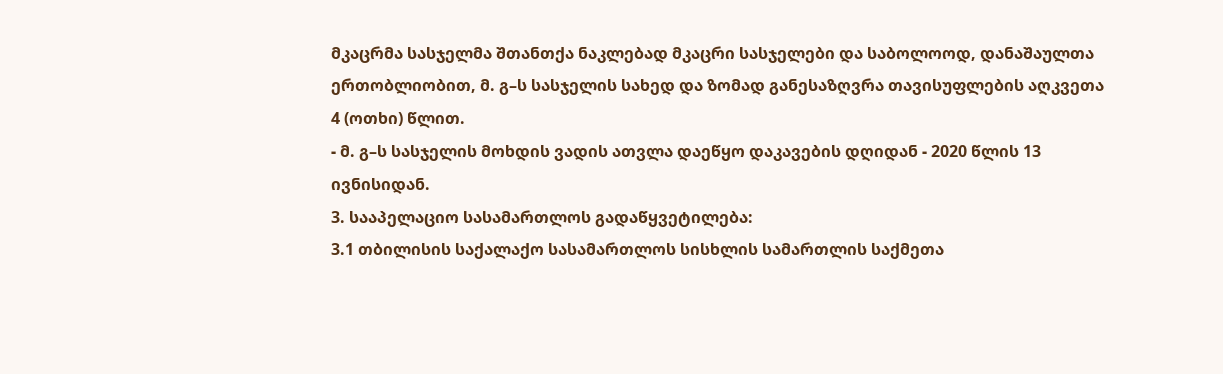მკაცრმა სასჯელმა შთანთქა ნაკლებად მკაცრი სასჯელები და საბოლოოდ, დანაშაულთა ერთობლიობით, მ. გ–ს სასჯელის სახედ და ზომად განესაზღვრა თავისუფლების აღკვეთა 4 (ოთხი) წლით.
- მ. გ–ს სასჯელის მოხდის ვადის ათვლა დაეწყო დაკავების დღიდან - 2020 წლის 13 ივნისიდან.
3. სააპელაციო სასამართლოს გადაწყვეტილება:
3.1 თბილისის საქალაქო სასამართლოს სისხლის სამართლის საქმეთა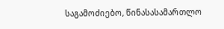საგამოძიებო, წინასასამართლო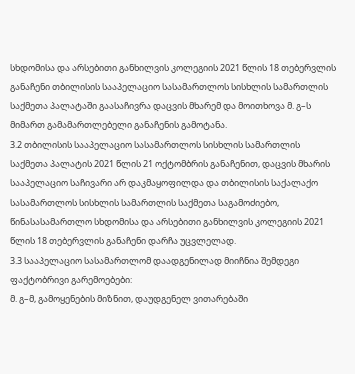სხდომისა და არსებითი განხილვის კოლეგიის 2021 წლის 18 თებერვლის განაჩენი თბილისის სააპელაციო სასამართლოს სისხლის სამართლის საქმეთა პალატაში გაასაჩივრა დაცვის მხარემ და მოითხოვა მ. გ–ს მიმართ გამამართლებელი განაჩენის გამოტანა.
3.2 თბილისის სააპელაციო სასამართლოს სისხლის სამართლის საქმეთა პალატის 2021 წლის 21 ოქტომბრის განაჩენით, დაცვის მხარის სააპელაციო საჩივარი არ დაკმაყოფილდა და თბილისის საქალაქო სასამართლოს სისხლის სამართლის საქმეთა საგამოძიებო, წინასასამართლო სხდომისა და არსებითი განხილვის კოლეგიის 2021 წლის 18 თებერვლის განაჩენი დარჩა უცვლელად.
3.3 სააპელაციო სასამართლომ დაადგენილად მიიჩნია შემდეგი ფაქტობრივი გარემოებები:
მ. გ–მ, გამოყენების მიზნით, დაუდგენელ ვითარებაში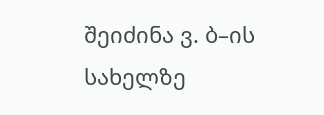შეიძინა ვ. ბ–ის სახელზე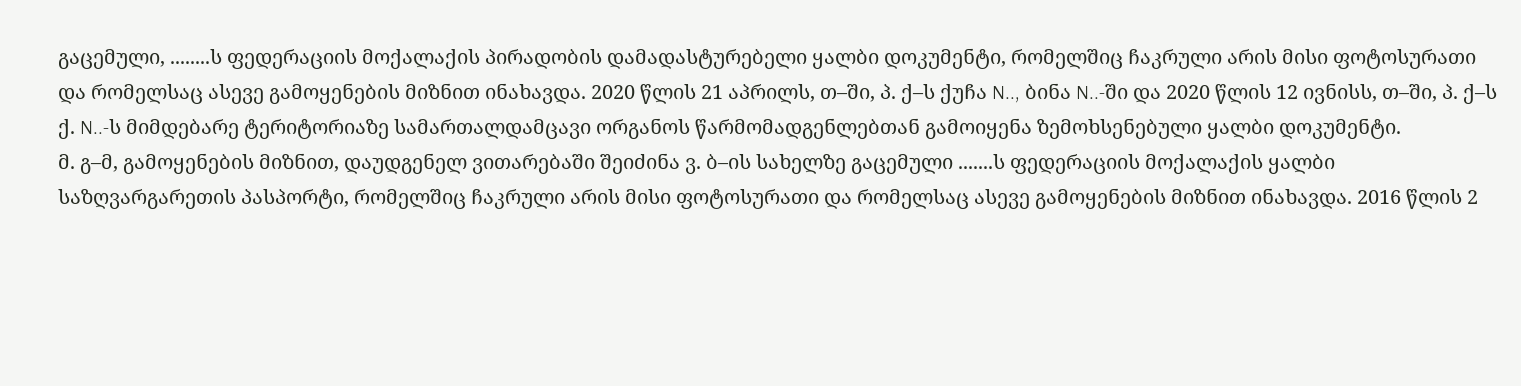გაცემული, ........ს ფედერაციის მოქალაქის პირადობის დამადასტურებელი ყალბი დოკუმენტი, რომელშიც ჩაკრული არის მისი ფოტოსურათი და რომელსაც ასევე გამოყენების მიზნით ინახავდა. 2020 წლის 21 აპრილს, თ–ში, პ. ქ–ს ქუჩა N.., ბინა N..-ში და 2020 წლის 12 ივნისს, თ–ში, პ. ქ–ს ქ. N..-ს მიმდებარე ტერიტორიაზე სამართალდამცავი ორგანოს წარმომადგენლებთან გამოიყენა ზემოხსენებული ყალბი დოკუმენტი.
მ. გ–მ, გამოყენების მიზნით, დაუდგენელ ვითარებაში შეიძინა ვ. ბ–ის სახელზე გაცემული .......ს ფედერაციის მოქალაქის ყალბი საზღვარგარეთის პასპორტი, რომელშიც ჩაკრული არის მისი ფოტოსურათი და რომელსაც ასევე გამოყენების მიზნით ინახავდა. 2016 წლის 2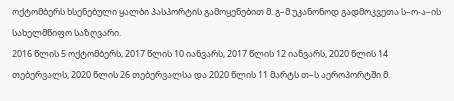ოქტომბერს ხსენებული ყალბი პასპორტის გამოყენებით მ. გ–მ უკანონოდ გადმოკვეთა ს–ო-ა–ის სახელმწიფო საზღვარი.
2016 წლის 5 ოქტომბერს, 2017 წლის 10 იანვარს, 2017 წლის 12 იანვარს, 2020 წლის 14 თებერვალს, 2020 წლის 26 თებერვალსა და 2020 წლის 11 მარტს თ–ს აეროპორტში მ.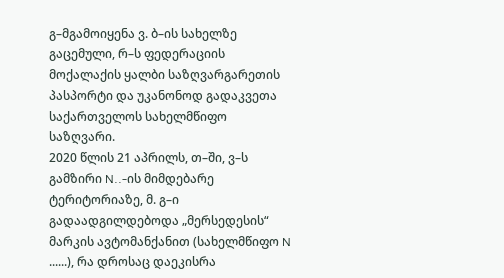გ–მგამოიყენა ვ. ბ–ის სახელზე გაცემული, რ–ს ფედერაციის მოქალაქის ყალბი საზღვარგარეთის პასპორტი და უკანონოდ გადაკვეთა საქართველოს სახელმწიფო საზღვარი.
2020 წლის 21 აპრილს, თ–ში, ვ–ს გამზირი N..-ის მიმდებარე ტერიტორიაზე, მ. გ–ი გადაადგილდებოდა „მერსედესის“ მარკის ავტომანქანით (სახელმწიფო N ......), რა დროსაც დაეკისრა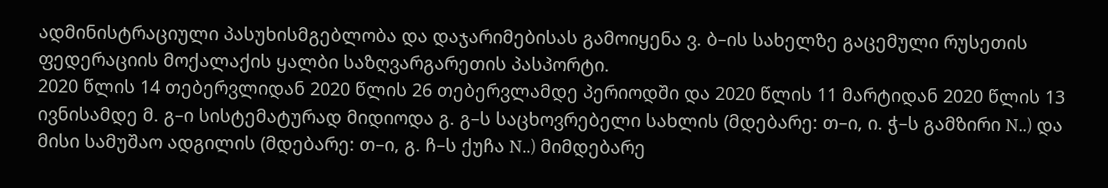ადმინისტრაციული პასუხისმგებლობა და დაჯარიმებისას გამოიყენა ვ. ბ–ის სახელზე გაცემული რუსეთის ფედერაციის მოქალაქის ყალბი საზღვარგარეთის პასპორტი.
2020 წლის 14 თებერვლიდან 2020 წლის 26 თებერვლამდე პერიოდში და 2020 წლის 11 მარტიდან 2020 წლის 13 ივნისამდე მ. გ–ი სისტემატურად მიდიოდა გ. გ–ს საცხოვრებელი სახლის (მდებარე: თ–ი, ი. ჭ–ს გამზირი N..) და მისი სამუშაო ადგილის (მდებარე: თ–ი, გ. ჩ–ს ქუჩა N..) მიმდებარე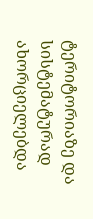ტერიტორიაზე და სისტემატურად ახორციელებდა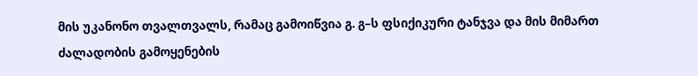მის უკანონო თვალთვალს, რამაც გამოიწვია გ. გ–ს ფსიქიკური ტანჯვა და მის მიმართ ძალადობის გამოყენების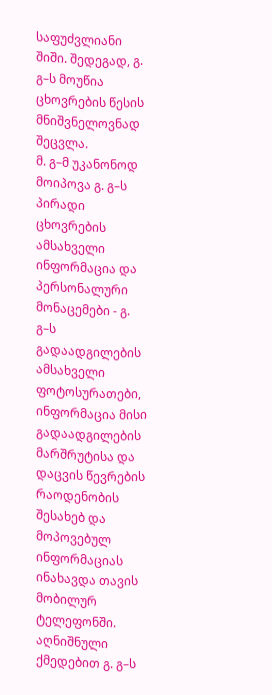საფუძვლიანი შიში. შედეგად, გ. გ–ს მოუწია ცხოვრების წესის მნიშვნელოვნად შეცვლა.
მ. გ–მ უკანონოდ მოიპოვა გ. გ–ს პირადი ცხოვრების ამსახველი ინფორმაცია და პერსონალური მონაცემები - გ. გ–ს გადაადგილების ამსახველი ფოტოსურათები, ინფორმაცია მისი გადაადგილების მარშრუტისა და დაცვის წევრების რაოდენობის შესახებ და მოპოვებულ ინფორმაციას ინახავდა თავის მობილურ ტელეფონში. აღნიშნული ქმედებით გ. გ–ს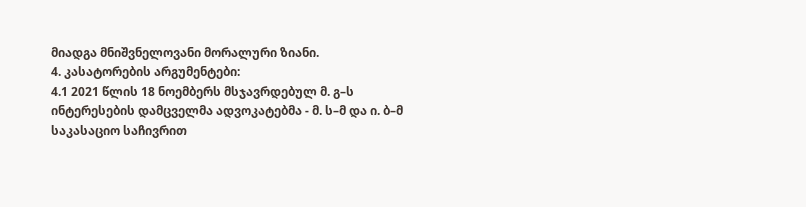მიადგა მნიშვნელოვანი მორალური ზიანი.
4. კასატორების არგუმენტები:
4.1 2021 წლის 18 ნოემბერს მსჯავრდებულ მ. გ–ს ინტერესების დამცველმა ადვოკატებმა - მ. ს–მ და ი. ბ–მ საკასაციო საჩივრით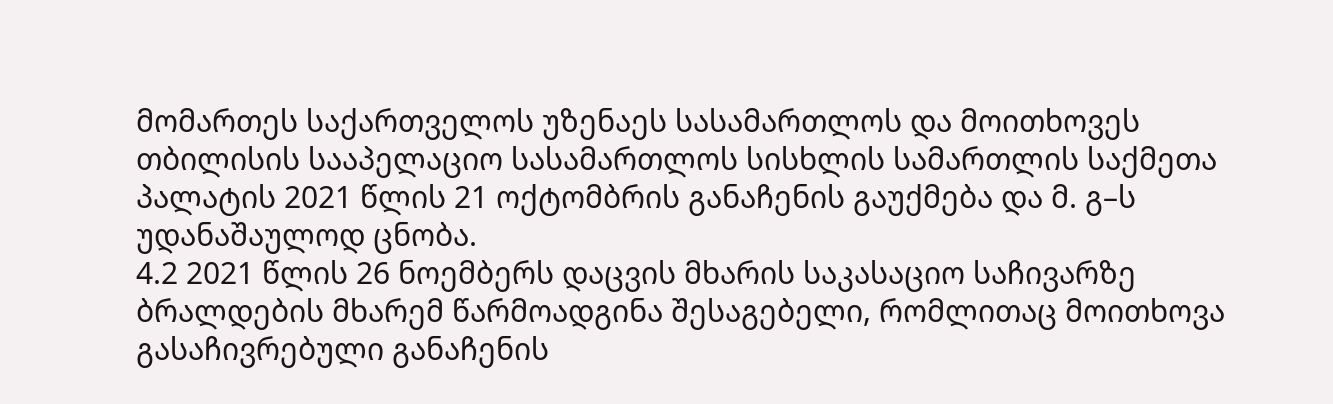მომართეს საქართველოს უზენაეს სასამართლოს და მოითხოვეს თბილისის სააპელაციო სასამართლოს სისხლის სამართლის საქმეთა პალატის 2021 წლის 21 ოქტომბრის განაჩენის გაუქმება და მ. გ–ს უდანაშაულოდ ცნობა.
4.2 2021 წლის 26 ნოემბერს დაცვის მხარის საკასაციო საჩივარზე ბრალდების მხარემ წარმოადგინა შესაგებელი, რომლითაც მოითხოვა გასაჩივრებული განაჩენის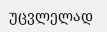უცვლელად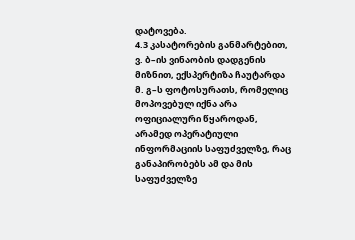დატოვება.
4.3 კასატორების განმარტებით, ვ. ბ–ის ვინაობის დადგენის მიზნით, ექსპერტიზა ჩაუტარდა მ. გ–ს ფოტოსურათს, რომელიც მოპოვებულ იქნა არა ოფიციალური წყაროდან, არამედ ოპერატიული ინფორმაციის საფუძველზე, რაც განაპირობებს ამ და მის საფუძველზე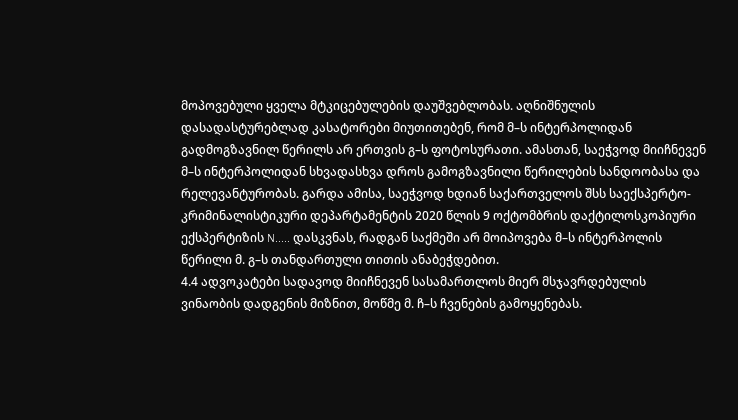მოპოვებული ყველა მტკიცებულების დაუშვებლობას. აღნიშნულის დასადასტურებლად კასატორები მიუთითებენ, რომ მ–ს ინტერპოლიდან გადმოგზავნილ წერილს არ ერთვის გ–ს ფოტოსურათი. ამასთან, საეჭვოდ მიიჩნევენ მ–ს ინტერპოლიდან სხვადასხვა დროს გამოგზავნილი წერილების სანდოობასა და რელევანტურობას. გარდა ამისა, საეჭვოდ ხდიან საქართველოს შსს საექსპერტო-კრიმინალისტიკური დეპარტამენტის 2020 წლის 9 ოქტომბრის დაქტილოსკოპიური ექსპერტიზის N..... დასკვნას, რადგან საქმეში არ მოიპოვება მ–ს ინტერპოლის წერილი მ. გ–ს თანდართული თითის ანაბეჭდებით.
4.4 ადვოკატები სადავოდ მიიჩნევენ სასამართლოს მიერ მსჯავრდებულის ვინაობის დადგენის მიზნით, მოწმე მ. ჩ–ს ჩვენების გამოყენებას.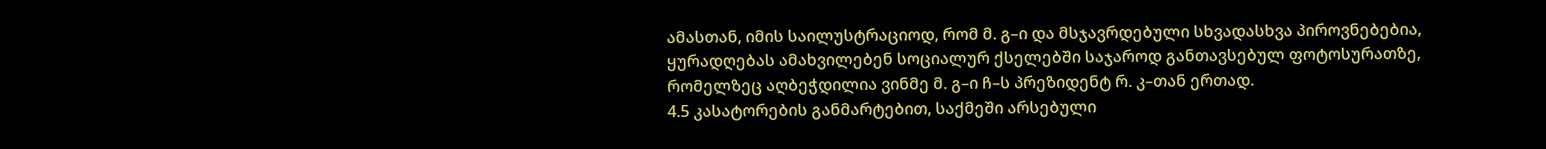ამასთან, იმის საილუსტრაციოდ, რომ მ. გ–ი და მსჯავრდებული სხვადასხვა პიროვნებებია, ყურადღებას ამახვილებენ სოციალურ ქსელებში საჯაროდ განთავსებულ ფოტოსურათზე, რომელზეც აღბეჭდილია ვინმე მ. გ–ი ჩ–ს პრეზიდენტ რ. კ–თან ერთად.
4.5 კასატორების განმარტებით, საქმეში არსებული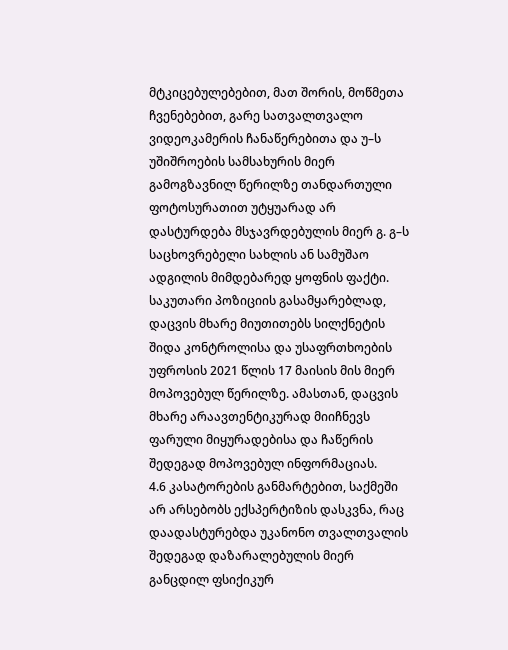მტკიცებულებებით, მათ შორის, მოწმეთა ჩვენებებით, გარე სათვალთვალო ვიდეოკამერის ჩანაწერებითა და უ–ს უშიშროების სამსახურის მიერ გამოგზავნილ წერილზე თანდართული ფოტოსურათით უტყუარად არ დასტურდება მსჯავრდებულის მიერ გ. გ–ს საცხოვრებელი სახლის ან სამუშაო ადგილის მიმდებარედ ყოფნის ფაქტი. საკუთარი პოზიციის გასამყარებლად, დაცვის მხარე მიუთითებს სილქნეტის შიდა კონტროლისა და უსაფრთხოების უფროსის 2021 წლის 17 მაისის მის მიერ მოპოვებულ წერილზე. ამასთან, დაცვის მხარე არაავთენტიკურად მიიჩნევს ფარული მიყურადებისა და ჩაწერის შედეგად მოპოვებულ ინფორმაციას.
4.6 კასატორების განმარტებით, საქმეში არ არსებობს ექსპერტიზის დასკვნა, რაც დაადასტურებდა უკანონო თვალთვალის შედეგად დაზარალებულის მიერ განცდილ ფსიქიკურ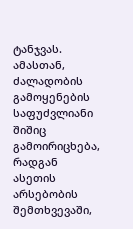ტანჯვას. ამასთან, ძალადობის გამოყენების საფუძვლიანი შიშიც გამოირიცხება, რადგან ასეთის არსებობის შემთხვევაში,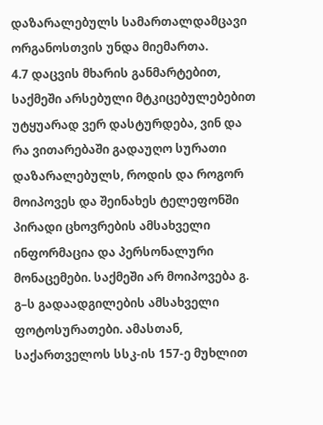დაზარალებულს სამართალდამცავი ორგანოსთვის უნდა მიემართა.
4.7 დაცვის მხარის განმარტებით, საქმეში არსებული მტკიცებულებებით უტყუარად ვერ დასტურდება, ვინ და რა ვითარებაში გადაუღო სურათი დაზარალებულს, როდის და როგორ მოიპოვეს და შეინახეს ტელეფონში პირადი ცხოვრების ამსახველი ინფორმაცია და პერსონალური მონაცემები. საქმეში არ მოიპოვება გ. გ–ს გადაადგილების ამსახველი ფოტოსურათები. ამასთან, საქართველოს სსკ-ის 157-ე მუხლით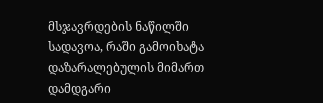მსჯავრდების ნაწილში სადავოა, რაში გამოიხატა დაზარალებულის მიმართ დამდგარი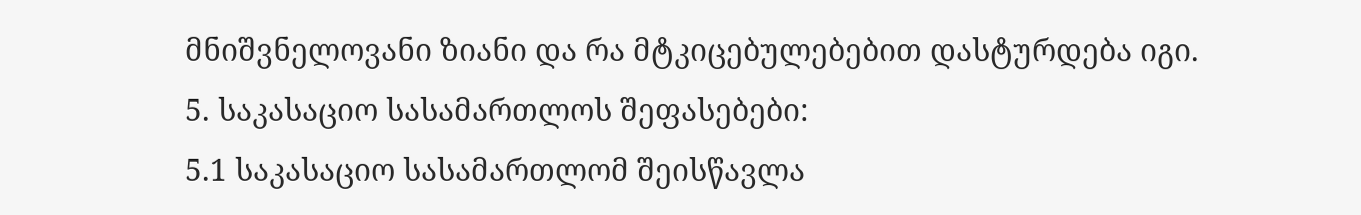მნიშვნელოვანი ზიანი და რა მტკიცებულებებით დასტურდება იგი.
5. საკასაციო სასამართლოს შეფასებები:
5.1 საკასაციო სასამართლომ შეისწავლა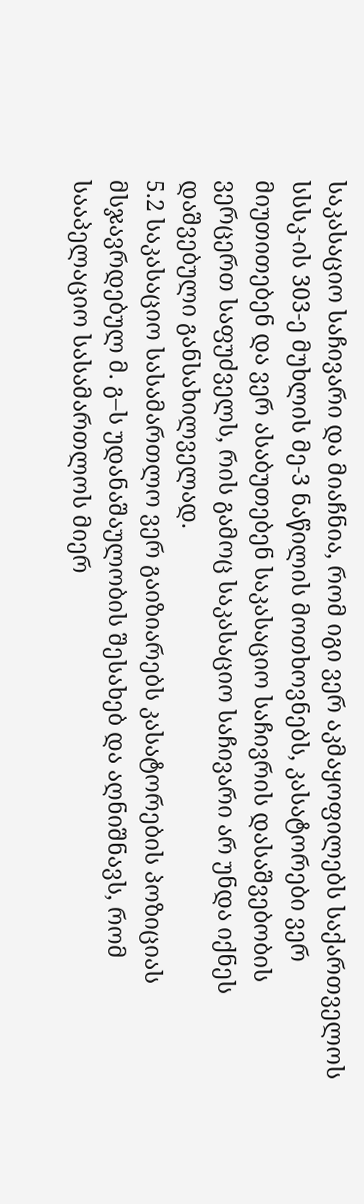საკასაციო საჩივარი და მიაჩნია, რომ იგი ვერ აკმაყოფილებს საქართველოს სსსკ-ის 303-ე მუხლის მე-3 ნაწილის მოთხოვნებს, კასატორები ვერ მიუთითებენ და ვერ ასაბუთებენ საკასაციო საჩივრის დასაშვებობის ვერცერთ საფუძველს, რის გამოც საკასაციო საჩივარი არ უნდა იქნეს დაშვებული განსახილველად.
5.2 საკასაციო სასამართლო ვერ გაიზიარებს კასატორების პოზიციას მსჯავრდებულ მ. გ–ს უდანაშაულობის შესახებ და აღნიშნავს, რომ სააპელაციო სასამართლოს მიერ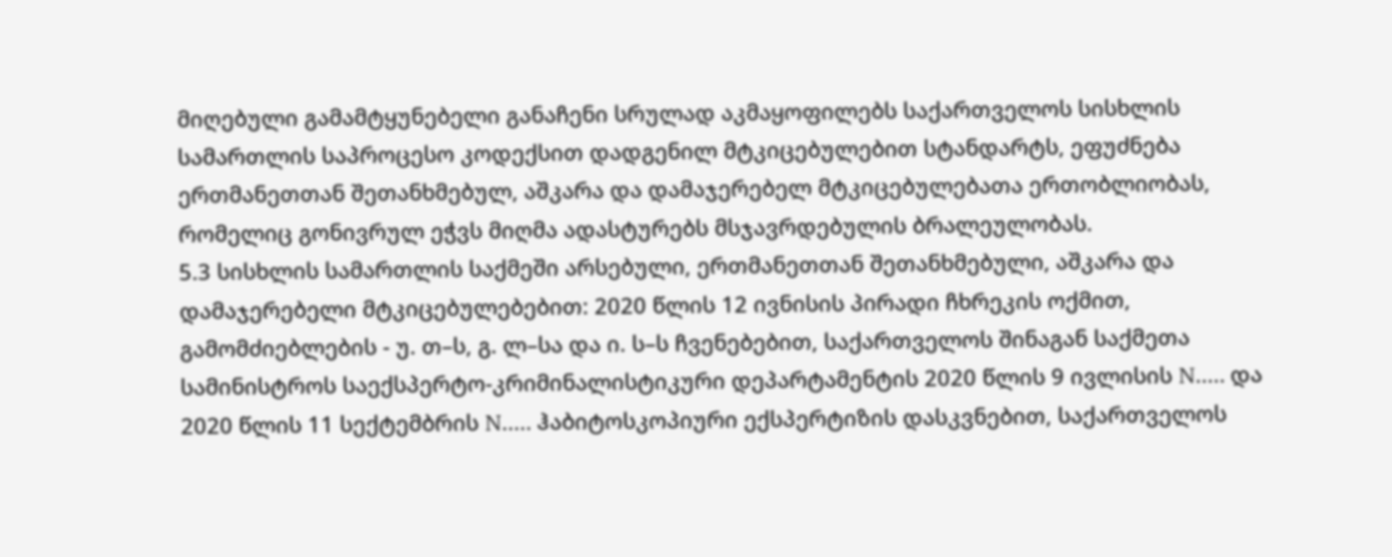მიღებული გამამტყუნებელი განაჩენი სრულად აკმაყოფილებს საქართველოს სისხლის სამართლის საპროცესო კოდექსით დადგენილ მტკიცებულებით სტანდარტს, ეფუძნება ერთმანეთთან შეთანხმებულ, აშკარა და დამაჯერებელ მტკიცებულებათა ერთობლიობას, რომელიც გონივრულ ეჭვს მიღმა ადასტურებს მსჯავრდებულის ბრალეულობას.
5.3 სისხლის სამართლის საქმეში არსებული, ერთმანეთთან შეთანხმებული, აშკარა და დამაჯერებელი მტკიცებულებებით: 2020 წლის 12 ივნისის პირადი ჩხრეკის ოქმით, გამომძიებლების - უ. თ–ს, გ. ლ–სა და ი. ს–ს ჩვენებებით, საქართველოს შინაგან საქმეთა სამინისტროს საექსპერტო-კრიმინალისტიკური დეპარტამენტის 2020 წლის 9 ივლისის N..... და 2020 წლის 11 სექტემბრის N..... ჰაბიტოსკოპიური ექსპერტიზის დასკვნებით, საქართველოს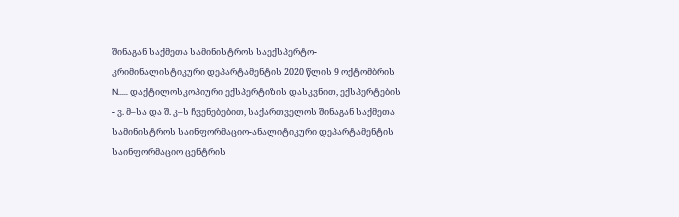შინაგან საქმეთა სამინისტროს საექსპერტო-კრიმინალისტიკური დეპარტამენტის 2020 წლის 9 ოქტომბრის N..... დაქტილოსკოპიური ექსპერტიზის დასკვნით, ექსპერტების - ვ. მ–სა და შ. კ–ს ჩვენებებით, საქართველოს შინაგან საქმეთა სამინისტროს საინფორმაციო-ანალიტიკური დეპარტამენტის საინფორმაციო ცენტრის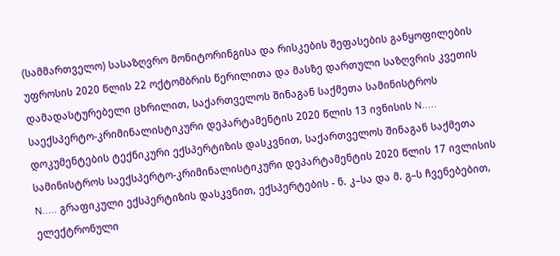(სამმართველო) სასაზღვრო მონიტორინგისა და რისკების შეფასების განყოფილების უფროსის 2020 წლის 22 ოქტომბრის წერილითა და მასზე დართული საზღვრის კვეთის დამადასტურებელი ცხრილით, საქართველოს შინაგან საქმეთა სამინისტროს საექსპერტო-კრიმინალისტიკური დეპარტამენტის 2020 წლის 13 ივნისის N..... დოკუმენტების ტექნიკური ექსპერტიზის დასკვნით, საქართველოს შინაგან საქმეთა სამინისტროს საექსპერტო-კრიმინალისტიკური დეპარტამენტის 2020 წლის 17 ივლისის N..... გრაფიკული ექსპერტიზის დასკვნით, ექსპერტების - ნ. კ–სა და მ. გ–ს ჩვენებებით, ელექტრონული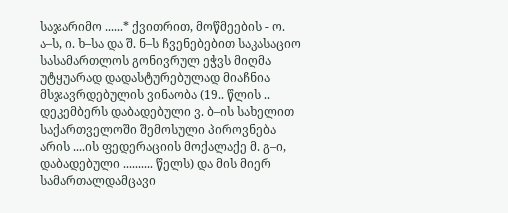საჯარიმო ......* ქვითრით, მოწმეების - ო. ა–ს, ი. ხ–სა და შ. ნ–ს ჩვენებებით საკასაციო სასამართლოს გონივრულ ეჭვს მიღმა უტყუარად დადასტურებულად მიაჩნია მსჯავრდებულის ვინაობა (19.. წლის .. დეკემბერს დაბადებული ვ. ბ–ის სახელით საქართველოში შემოსული პიროვნება არის ....ის ფედერაციის მოქალაქე მ. გ–ი, დაბადებული .......... წელს) და მის მიერ სამართალდამცავი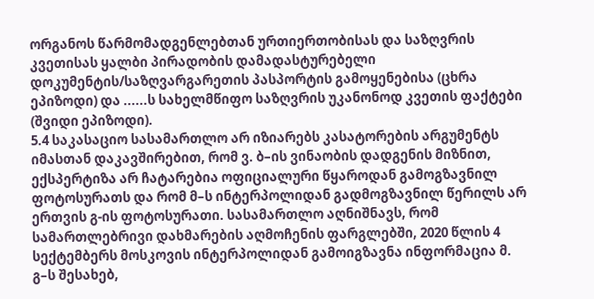ორგანოს წარმომადგენლებთან ურთიერთობისას და საზღვრის კვეთისას ყალბი პირადობის დამადასტურებელი დოკუმენტის/საზღვარგარეთის პასპორტის გამოყენებისა (ცხრა ეპიზოდი) და ......ს სახელმწიფო საზღვრის უკანონოდ კვეთის ფაქტები (შვიდი ეპიზოდი).
5.4 საკასაციო სასამართლო არ იზიარებს კასატორების არგუმენტს იმასთან დაკავშირებით, რომ ვ. ბ–ის ვინაობის დადგენის მიზნით, ექსპერტიზა არ ჩატარებია ოფიციალური წყაროდან გამოგზავნილ ფოტოსურათს და რომ მ–ს ინტერპოლიდან გადმოგზავნილ წერილს არ ერთვის გ-ის ფოტოსურათი. სასამართლო აღნიშნავს, რომ სამართლებრივი დახმარების აღმოჩენის ფარგლებში, 2020 წლის 4 სექტემბერს მოსკოვის ინტერპოლიდან გამოიგზავნა ინფორმაცია მ. გ–ს შესახებ,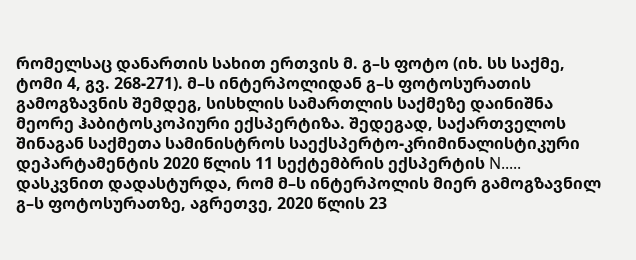რომელსაც დანართის სახით ერთვის მ. გ–ს ფოტო (იხ. სს საქმე, ტომი 4, გვ. 268-271). მ–ს ინტერპოლიდან გ–ს ფოტოსურათის გამოგზავნის შემდეგ, სისხლის სამართლის საქმეზე დაინიშნა მეორე ჰაბიტოსკოპიური ექსპერტიზა. შედეგად, საქართველოს შინაგან საქმეთა სამინისტროს საექსპერტო-კრიმინალისტიკური დეპარტამენტის 2020 წლის 11 სექტემბრის ექსპერტის N..... დასკვნით დადასტურდა, რომ მ–ს ინტერპოლის მიერ გამოგზავნილ გ–ს ფოტოსურათზე, აგრეთვე, 2020 წლის 23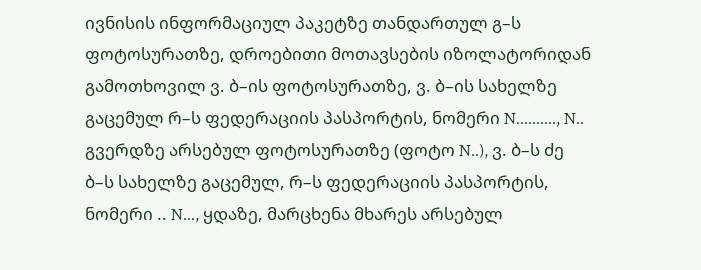ივნისის ინფორმაციულ პაკეტზე თანდართულ გ–ს ფოტოსურათზე, დროებითი მოთავსების იზოლატორიდან გამოთხოვილ ვ. ბ–ის ფოტოსურათზე, ვ. ბ–ის სახელზე გაცემულ რ–ს ფედერაციის პასპორტის, ნომერი N.........., N.. გვერდზე არსებულ ფოტოსურათზე (ფოტო N..), ვ. ბ–ს ძე ბ–ს სახელზე გაცემულ, რ–ს ფედერაციის პასპორტის, ნომერი .. N..., ყდაზე, მარცხენა მხარეს არსებულ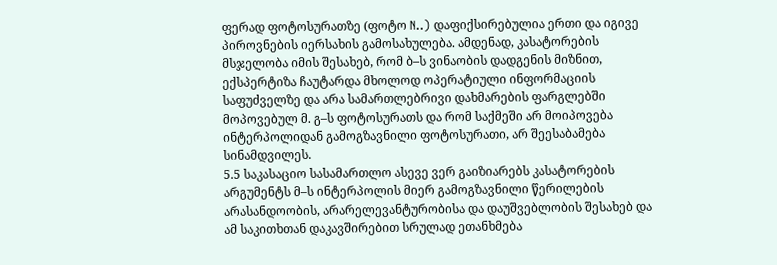ფერად ფოტოსურათზე (ფოტო N..) დაფიქსირებულია ერთი და იგივე პიროვნების იერსახის გამოსახულება. ამდენად, კასატორების მსჯელობა იმის შესახებ, რომ ბ–ს ვინაობის დადგენის მიზნით, ექსპერტიზა ჩაუტარდა მხოლოდ ოპერატიული ინფორმაციის საფუძველზე და არა სამართლებრივი დახმარების ფარგლებში მოპოვებულ მ. გ–ს ფოტოსურათს და რომ საქმეში არ მოიპოვება ინტერპოლიდან გამოგზავნილი ფოტოსურათი, არ შეესაბამება სინამდვილეს.
5.5 საკასაციო სასამართლო ასევე ვერ გაიზიარებს კასატორების არგუმენტს მ–ს ინტერპოლის მიერ გამოგზავნილი წერილების არასანდოობის, არარელევანტურობისა და დაუშვებლობის შესახებ და ამ საკითხთან დაკავშირებით სრულად ეთანხმება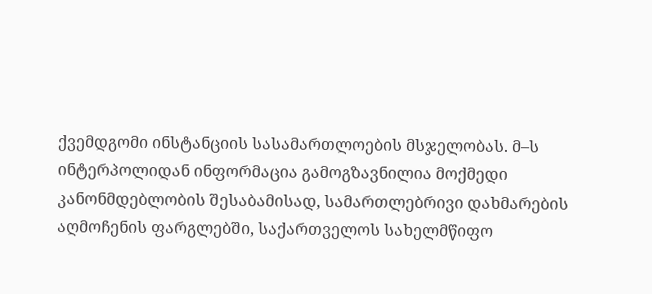ქვემდგომი ინსტანციის სასამართლოების მსჯელობას. მ–ს ინტერპოლიდან ინფორმაცია გამოგზავნილია მოქმედი კანონმდებლობის შესაბამისად, სამართლებრივი დახმარების აღმოჩენის ფარგლებში, საქართველოს სახელმწიფო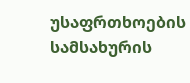უსაფრთხოების სამსახურის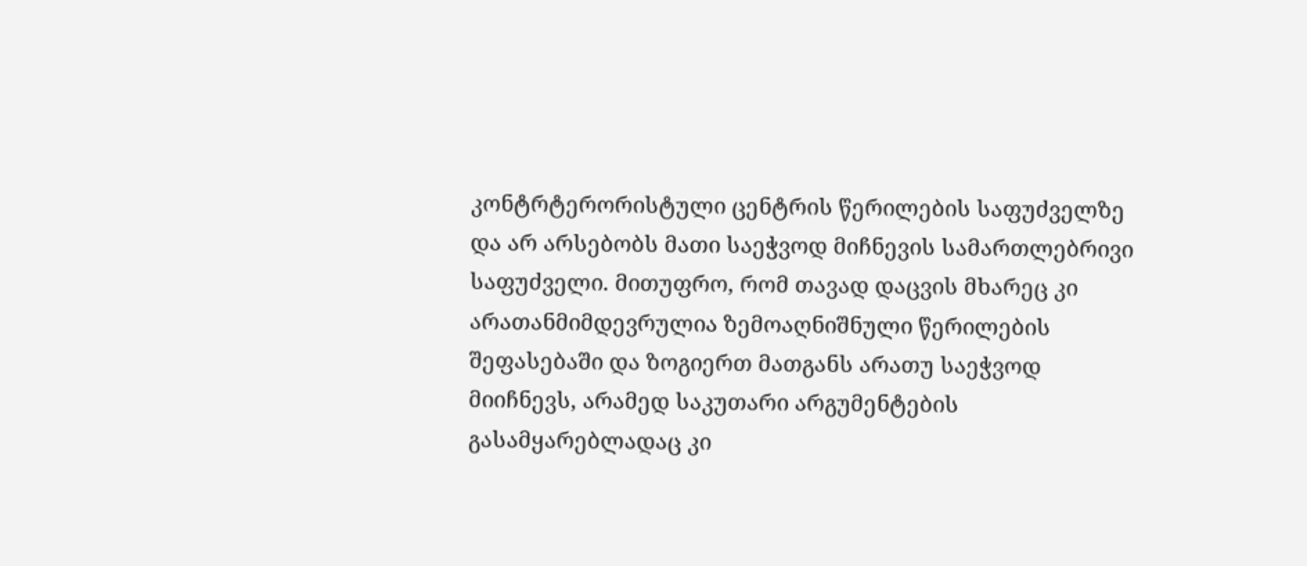კონტრტერორისტული ცენტრის წერილების საფუძველზე და არ არსებობს მათი საეჭვოდ მიჩნევის სამართლებრივი საფუძველი. მითუფრო, რომ თავად დაცვის მხარეც კი არათანმიმდევრულია ზემოაღნიშნული წერილების შეფასებაში და ზოგიერთ მათგანს არათუ საეჭვოდ მიიჩნევს, არამედ საკუთარი არგუმენტების გასამყარებლადაც კი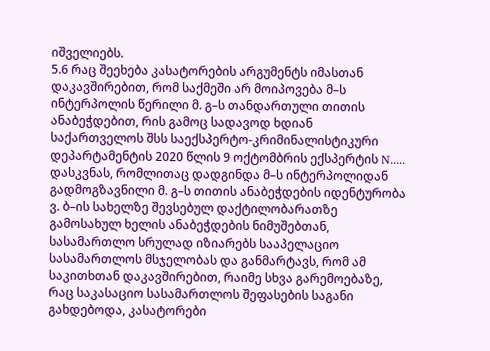იშველიებს.
5.6 რაც შეეხება კასატორების არგუმენტს იმასთან დაკავშირებით, რომ საქმეში არ მოიპოვება მ–ს ინტერპოლის წერილი მ. გ–ს თანდართული თითის ანაბეჭდებით, რის გამოც სადავოდ ხდიან საქართველოს შსს საექსპერტო-კრიმინალისტიკური დეპარტამენტის 2020 წლის 9 ოქტომბრის ექსპერტის N..... დასკვნას, რომლითაც დადგინდა მ–ს ინტერპოლიდან გადმოგზავნილი მ. გ–ს თითის ანაბეჭდების იდენტურობა ვ. ბ–ის სახელზე შევსებულ დაქტილობარათზე გამოსახულ ხელის ანაბეჭდების ნიმუშებთან, სასამართლო სრულად იზიარებს სააპელაციო სასამართლოს მსჯელობას და განმარტავს, რომ ამ საკითხთან დაკავშირებით, რაიმე სხვა გარემოებაზე, რაც საკასაციო სასამართლოს შეფასების საგანი გახდებოდა, კასატორები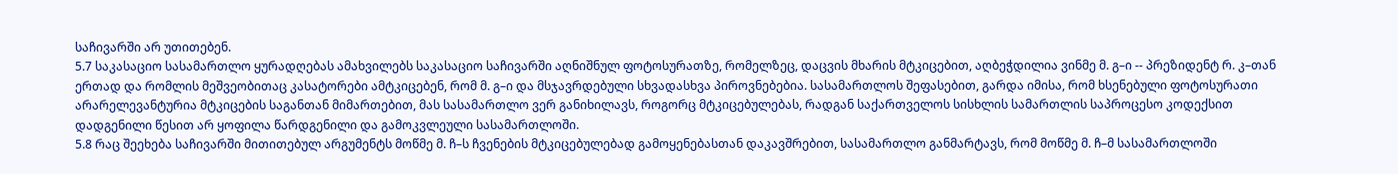საჩივარში არ უთითებენ.
5.7 საკასაციო სასამართლო ყურადღებას ამახვილებს საკასაციო საჩივარში აღნიშნულ ფოტოსურათზე, რომელზეც, დაცვის მხარის მტკიცებით, აღბეჭდილია ვინმე მ. გ–ი -- პრეზიდენტ რ. კ–თან ერთად და რომლის მეშვეობითაც კასატორები ამტკიცებენ, რომ მ. გ–ი და მსჯავრდებული სხვადასხვა პიროვნებებია. სასამართლოს შეფასებით, გარდა იმისა, რომ ხსენებული ფოტოსურათი არარელევანტურია მტკიცების საგანთან მიმართებით, მას სასამართლო ვერ განიხილავს, როგორც მტკიცებულებას, რადგან საქართველოს სისხლის სამართლის საპროცესო კოდექსით დადგენილი წესით არ ყოფილა წარდგენილი და გამოკვლეული სასამართლოში.
5.8 რაც შეეხება საჩივარში მითითებულ არგუმენტს მოწმე მ. ჩ–ს ჩვენების მტკიცებულებად გამოყენებასთან დაკავშრებით, სასამართლო განმარტავს, რომ მოწმე მ. ჩ–მ სასამართლოში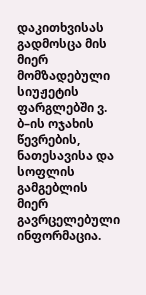დაკითხვისას გადმოსცა მის მიერ მომზადებული სიუჟეტის ფარგლებში ვ. ბ–ის ოჯახის წევრების, ნათესავისა და სოფლის გამგებლის მიერ გავრცელებული ინფორმაცია.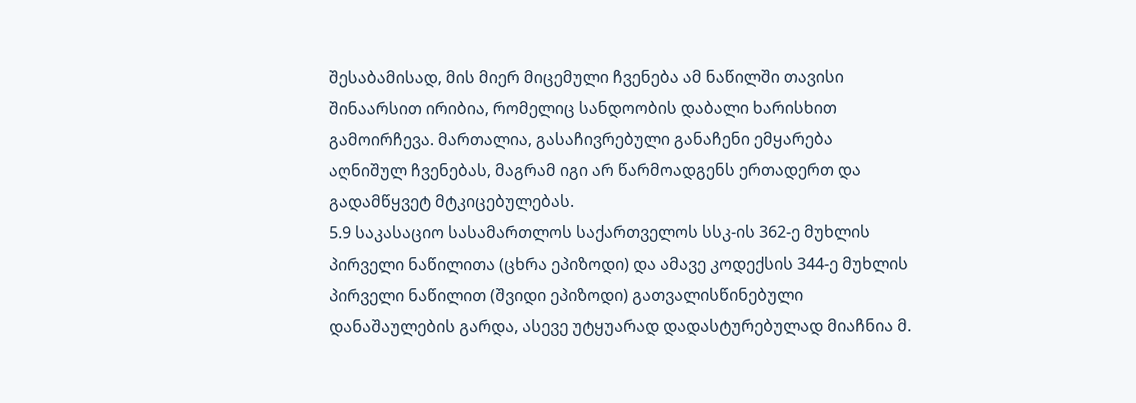შესაბამისად, მის მიერ მიცემული ჩვენება ამ ნაწილში თავისი შინაარსით ირიბია, რომელიც სანდოობის დაბალი ხარისხით გამოირჩევა. მართალია, გასაჩივრებული განაჩენი ემყარება აღნიშულ ჩვენებას, მაგრამ იგი არ წარმოადგენს ერთადერთ და გადამწყვეტ მტკიცებულებას.
5.9 საკასაციო სასამართლოს საქართველოს სსკ-ის 362-ე მუხლის პირველი ნაწილითა (ცხრა ეპიზოდი) და ამავე კოდექსის 344-ე მუხლის პირველი ნაწილით (შვიდი ეპიზოდი) გათვალისწინებული დანაშაულების გარდა, ასევე უტყუარად დადასტურებულად მიაჩნია მ.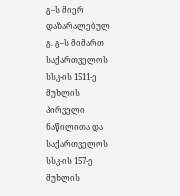გ–ს მიერ დაზარალებულ გ. გ–ს მიმართ საქართველოს სსკ-ის 1511-ე მუხლის პირველი ნაწილითა და საქართველოს სსკ-ის 157-ე მუხლის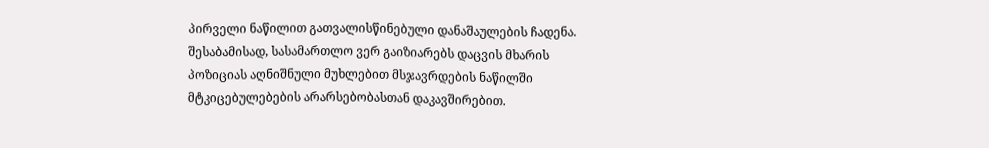პირველი ნაწილით გათვალისწინებული დანაშაულების ჩადენა. შესაბამისად, სასამართლო ვერ გაიზიარებს დაცვის მხარის პოზიციას აღნიშნული მუხლებით მსჯავრდების ნაწილში მტკიცებულებების არარსებობასთან დაკავშირებით.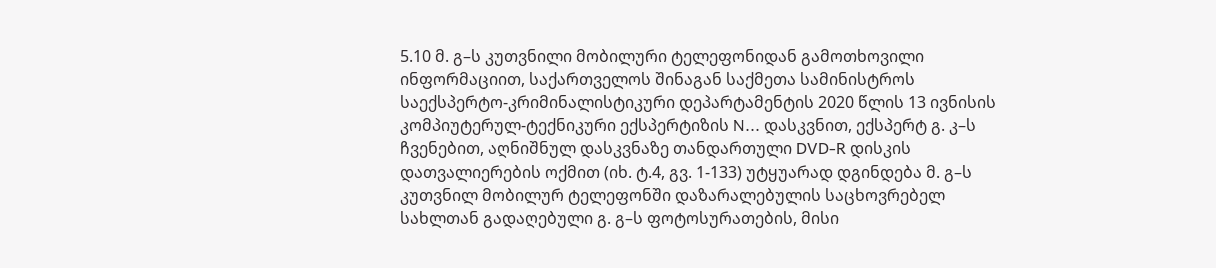5.10 მ. გ–ს კუთვნილი მობილური ტელეფონიდან გამოთხოვილი ინფორმაციით, საქართველოს შინაგან საქმეთა სამინისტროს საექსპერტო-კრიმინალისტიკური დეპარტამენტის 2020 წლის 13 ივნისის კომპიუტერულ-ტექნიკური ექსპერტიზის N... დასკვნით, ექსპერტ გ. კ–ს ჩვენებით, აღნიშნულ დასკვნაზე თანდართული DVD-R დისკის დათვალიერების ოქმით (იხ. ტ.4, გვ. 1-133) უტყუარად დგინდება მ. გ–ს კუთვნილ მობილურ ტელეფონში დაზარალებულის საცხოვრებელ სახლთან გადაღებული გ. გ–ს ფოტოსურათების, მისი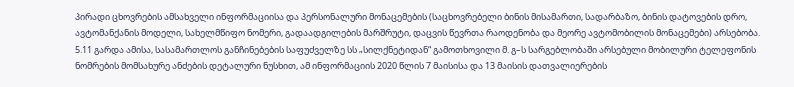პირადი ცხოვრების ამსახველი ინფორმაციისა და პერსონალური მონაცემების (საცხოვრებელი ბინის მისამართი, სადარბაზო, ბინის დატოვების დრო, ავტომანქანის მოდელი, სახელმწიფო ნომერი, გადაადგილების მარშრუტი, დაცვის წევრთა რაოდენობა და მეორე ავტომობილის მონაცემები) არსებობა.
5.11 გარდა ამისა, სასამართლოს განჩინებების საფუძველზე სს „სილქნეტიდან“ გამოთხოვილი მ. გ–ს სარგებლობაში არსებული მობილური ტელეფონის ნომრების მომსახურე ანძების დეტალური ნუსხით, ამ ინფორმაციის 2020 წლის 7 მაისისა და 13 მაისის დათვალიერების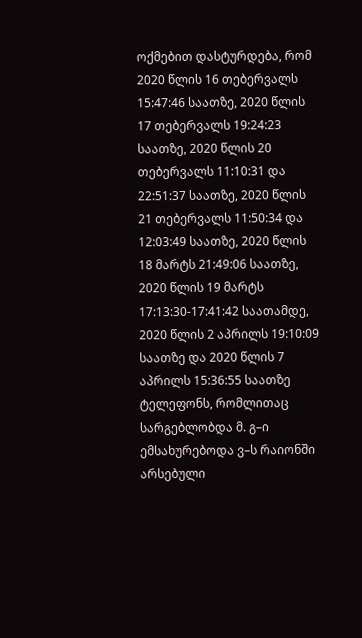ოქმებით დასტურდება, რომ 2020 წლის 16 თებერვალს 15:47:46 საათზე, 2020 წლის 17 თებერვალს 19:24:23 საათზე, 2020 წლის 20 თებერვალს 11:10:31 და 22:51:37 საათზე, 2020 წლის 21 თებერვალს 11:50:34 და 12:03:49 საათზე, 2020 წლის 18 მარტს 21:49:06 საათზე, 2020 წლის 19 მარტს 17:13:30-17:41:42 საათამდე, 2020 წლის 2 აპრილს 19:10:09 საათზე და 2020 წლის 7 აპრილს 15:36:55 საათზე ტელეფონს, რომლითაც სარგებლობდა მ. გ–ი ემსახურებოდა ვ–ს რაიონში არსებული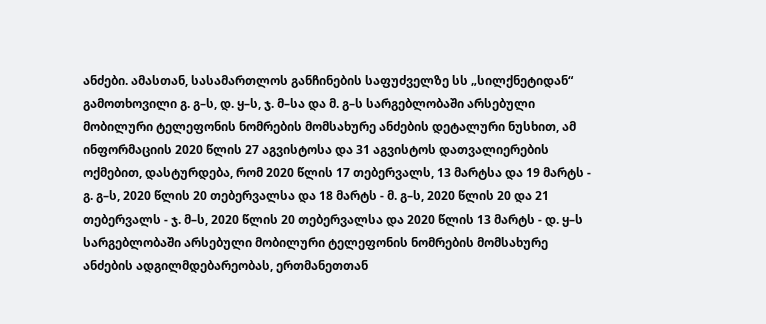ანძები. ამასთან, სასამართლოს განჩინების საფუძველზე სს „სილქნეტიდან“ გამოთხოვილი გ. გ–ს, დ. ყ–ს, ჯ. მ–სა და მ. გ–ს სარგებლობაში არსებული მობილური ტელეფონის ნომრების მომსახურე ანძების დეტალური ნუსხით, ამ ინფორმაციის 2020 წლის 27 აგვისტოსა და 31 აგვისტოს დათვალიერების ოქმებით, დასტურდება, რომ 2020 წლის 17 თებერვალს, 13 მარტსა და 19 მარტს - გ. გ–ს, 2020 წლის 20 თებერვალსა და 18 მარტს - მ. გ–ს, 2020 წლის 20 და 21 თებერვალს - ჯ. მ–ს, 2020 წლის 20 თებერვალსა და 2020 წლის 13 მარტს - დ. ყ–ს სარგებლობაში არსებული მობილური ტელეფონის ნომრების მომსახურე ანძების ადგილმდებარეობას, ერთმანეთთან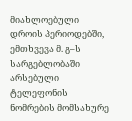მიახლოებული დროის პერიოდებში, ემთხვევა მ. გ–ს სარგებლობაში არსებული ტელეფონის ნომრების მომსახურე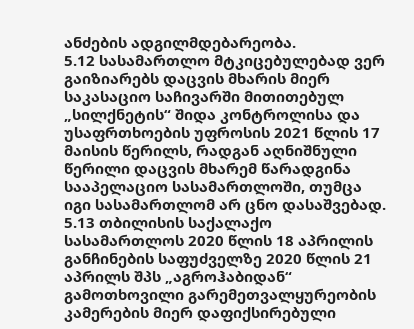ანძების ადგილმდებარეობა.
5.12 სასამართლო მტკიცებულებად ვერ გაიზიარებს დაცვის მხარის მიერ საკასაციო საჩივარში მითითებულ „სილქნეტის“ შიდა კონტროლისა და უსაფრთხოების უფროსის 2021 წლის 17 მაისის წერილს, რადგან აღნიშნული წერილი დაცვის მხარემ წარადგინა სააპელაციო სასამართლოში, თუმცა იგი სასამართლომ არ ცნო დასაშვებად.
5.13 თბილისის საქალაქო სასამართლოს 2020 წლის 18 აპრილის განჩინების საფუძველზე 2020 წლის 21 აპრილს შპს „აგროჰაბიდან“ გამოთხოვილი გარემეთვალყურეობის კამერების მიერ დაფიქსირებული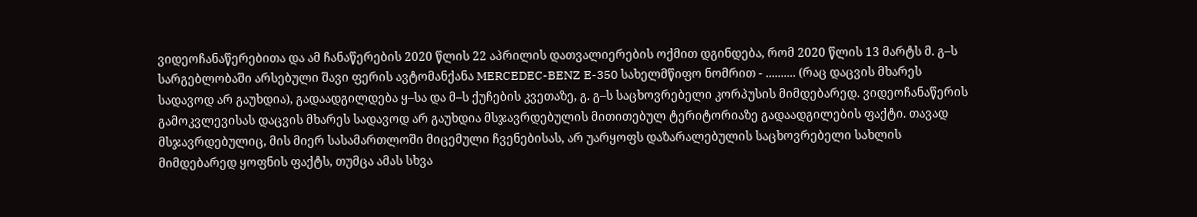ვიდეოჩანაწერებითა და ამ ჩანაწერების 2020 წლის 22 აპრილის დათვალიერების ოქმით დგინდება, რომ 2020 წლის 13 მარტს მ. გ–ს სარგებლობაში არსებული შავი ფერის ავტომანქანა MERCEDEC-BENZ E-350 სახელმწიფო ნომრით - .......... (რაც დაცვის მხარეს სადავოდ არ გაუხდია), გადაადგილდება ყ–სა და მ–ს ქუჩების კვეთაზე, გ. გ–ს საცხოვრებელი კორპუსის მიმდებარედ. ვიდეოჩანაწერის გამოკვლევისას დაცვის მხარეს სადავოდ არ გაუხდია მსჯავრდებულის მითითებულ ტერიტორიაზე გადაადგილების ფაქტი. თავად მსჯავრდებულიც, მის მიერ სასამართლოში მიცემული ჩვენებისას, არ უარყოფს დაზარალებულის საცხოვრებელი სახლის მიმდებარედ ყოფნის ფაქტს, თუმცა ამას სხვა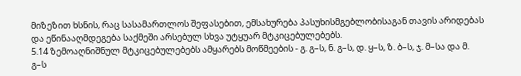მიზეზით ხსნის, რაც სასამართლოს შეფასებით, ემსახურება პასუხისმგებლობისაგან თავის არიდებას და ეწინააღმდეგება საქმეში არსებულ სხვა უტყუარ მტკიცებულებებს.
5.14 ზემოაღნიშნულ მტკიცებულებებს ამყარებს მოწმეების - გ. გ–ს, ნ. გ–ს, დ. ყ–ს, ზ. ბ–ს, ჯ. მ–სა და მ. გ–ს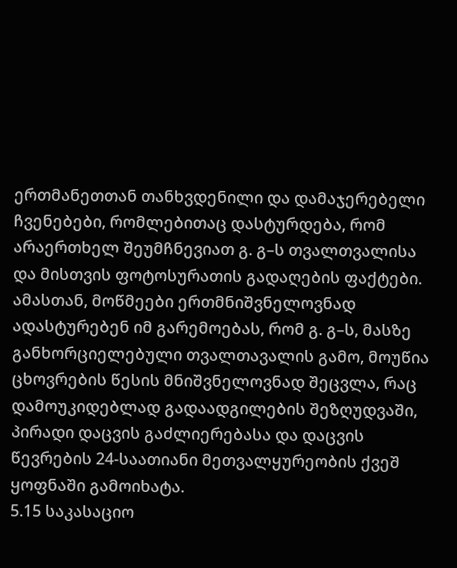ერთმანეთთან თანხვდენილი და დამაჯერებელი ჩვენებები, რომლებითაც დასტურდება, რომ არაერთხელ შეუმჩნევიათ გ. გ–ს თვალთვალისა და მისთვის ფოტოსურათის გადაღების ფაქტები. ამასთან, მოწმეები ერთმნიშვნელოვნად ადასტურებენ იმ გარემოებას, რომ გ. გ–ს, მასზე განხორციელებული თვალთავალის გამო, მოუწია ცხოვრების წესის მნიშვნელოვნად შეცვლა, რაც დამოუკიდებლად გადაადგილების შეზღუდვაში, პირადი დაცვის გაძლიერებასა და დაცვის წევრების 24-საათიანი მეთვალყურეობის ქვეშ ყოფნაში გამოიხატა.
5.15 საკასაციო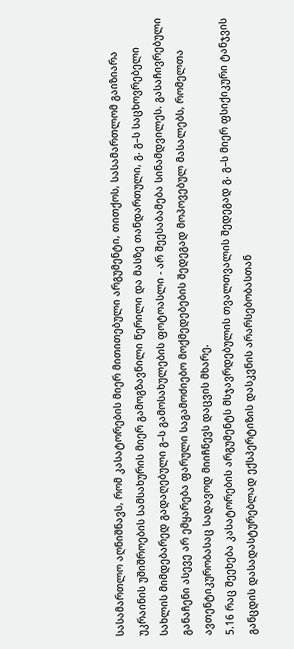სასამართლო აღნიშნავს, რომ კასატორების მიერ მითითებული არგუმენტი, თითქოს, სასამართლომ გაიზიარა უკრაინის უშიშროების სამსახურის მიერ გამოგზავნილი წერილი და მასზე თანდართული, გ. გ–ს საცხოვრებელი სახლის მიმდებარედ გადაღებული გ–ს გამოსახულების ფოტოასლი - არ შეესაბამება სინამდვილეს. გასაჩივრებული განაჩენი ასევე არ ემყარება ფარული საგამოძიებო მოქმედებების შედეგად მოპოვებულ მასალებს, რომელთა ავთენტიკურობასაც სადავოდ მიიჩნევს დაცვის მხარე.
5.16 რაც შეეხება კასატორების არგუმენტს მსჯავრდებულის თვალთვალის შედეგად გ. გ–ს მიერ ფსიქიკური ტანჯვის განცდის დასადასტურებლად ექსპერტიზის დასკვნის არარსებობასთან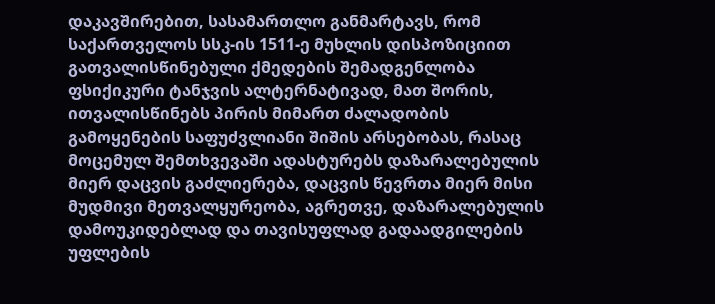დაკავშირებით, სასამართლო განმარტავს, რომ საქართველოს სსკ-ის 1511-ე მუხლის დისპოზიციით გათვალისწინებული ქმედების შემადგენლობა ფსიქიკური ტანჯვის ალტერნატივად, მათ შორის, ითვალისწინებს პირის მიმართ ძალადობის გამოყენების საფუძვლიანი შიშის არსებობას, რასაც მოცემულ შემთხვევაში ადასტურებს დაზარალებულის მიერ დაცვის გაძლიერება, დაცვის წევრთა მიერ მისი მუდმივი მეთვალყურეობა, აგრეთვე, დაზარალებულის დამოუკიდებლად და თავისუფლად გადაადგილების უფლების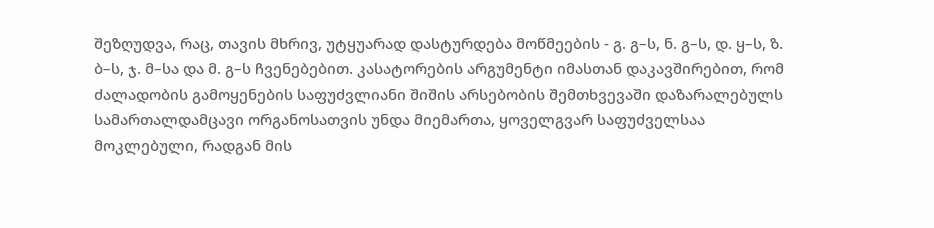შეზღუდვა, რაც, თავის მხრივ, უტყუარად დასტურდება მოწმეების - გ. გ–ს, ნ. გ–ს, დ. ყ–ს, ზ. ბ–ს, ჯ. მ–სა და მ. გ–ს ჩვენებებით. კასატორების არგუმენტი იმასთან დაკავშირებით, რომ ძალადობის გამოყენების საფუძვლიანი შიშის არსებობის შემთხვევაში დაზარალებულს სამართალდამცავი ორგანოსათვის უნდა მიემართა, ყოველგვარ საფუძველსაა მოკლებული, რადგან მის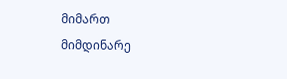მიმართ მიმდინარე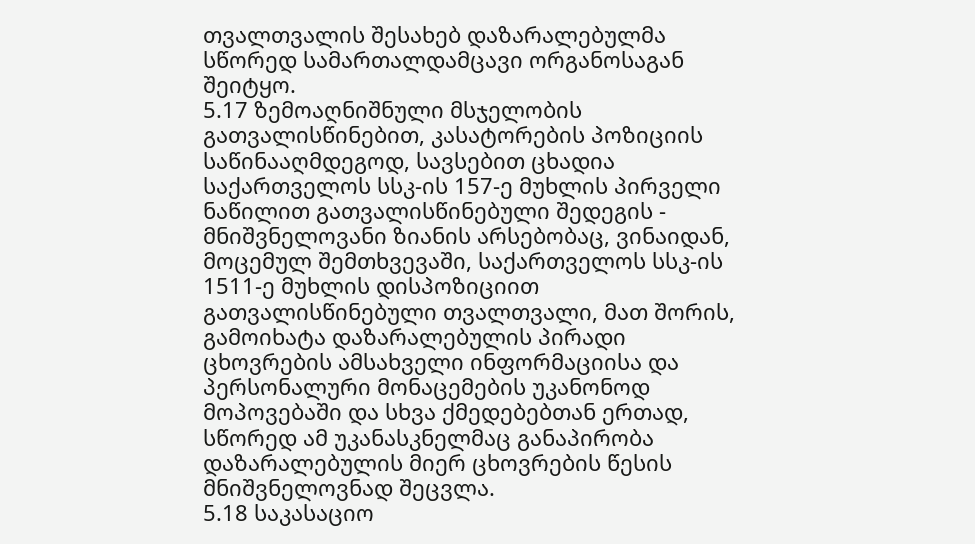თვალთვალის შესახებ დაზარალებულმა სწორედ სამართალდამცავი ორგანოსაგან შეიტყო.
5.17 ზემოაღნიშნული მსჯელობის გათვალისწინებით, კასატორების პოზიციის საწინააღმდეგოდ, სავსებით ცხადია საქართველოს სსკ-ის 157-ე მუხლის პირველი ნაწილით გათვალისწინებული შედეგის - მნიშვნელოვანი ზიანის არსებობაც, ვინაიდან, მოცემულ შემთხვევაში, საქართველოს სსკ-ის 1511-ე მუხლის დისპოზიციით გათვალისწინებული თვალთვალი, მათ შორის, გამოიხატა დაზარალებულის პირადი ცხოვრების ამსახველი ინფორმაციისა და პერსონალური მონაცემების უკანონოდ მოპოვებაში და სხვა ქმედებებთან ერთად, სწორედ ამ უკანასკნელმაც განაპირობა დაზარალებულის მიერ ცხოვრების წესის მნიშვნელოვნად შეცვლა.
5.18 საკასაციო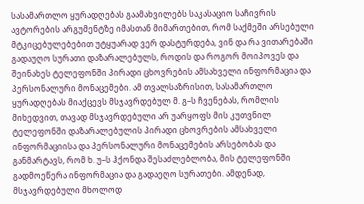სასამართლო ყურადღებას გაამახვილებს საკასაციო საჩივრის ავტორების არგუმენტზე იმასთან მიმართებით, რომ საქმეში არსებული მტკიცებულებებით უტყუარად ვერ დასტურდება, ვინ და რა ვითარებაში გადაუღო სურათი დაზარალებულს, როდის და როგორ მოიპოვეს და შეინახეს ტელეფონში პირადი ცხოვრების ამსახველი ინფორმაცია და პერსონალური მონაცემები. ამ თვალსაზრისით, სასამართლო ყურადღებას მიაქცევს მსჯავრდებულ მ. გ–ს ჩვენებას, რომლის მიხედვით, თავად მსჯავრდებული არ უარყოფს მის კუთვნილ ტელეფონში დაზარალებულის პირადი ცხოვრების ამსახველი ინფორმაციისა და პერსონალური მონაცემების არსებობას და განმარტავს, რომ ხ. უ–ს ჰქონდა შესაძლებლობა, მის ტელეფონში გადმოეწერა ინფორმაცია და გადაეღო სურათები. ამდენად, მსჯავრდებული მხოლოდ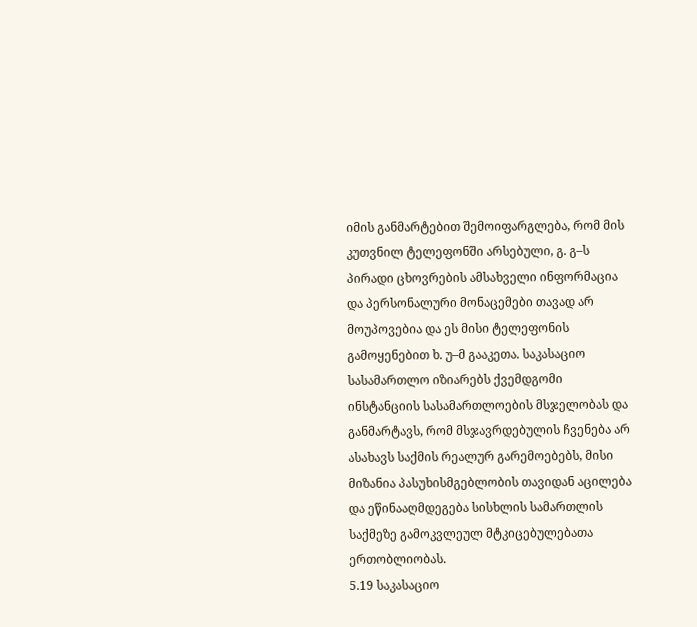იმის განმარტებით შემოიფარგლება, რომ მის კუთვნილ ტელეფონში არსებული, გ. გ–ს პირადი ცხოვრების ამსახველი ინფორმაცია და პერსონალური მონაცემები თავად არ მოუპოვებია და ეს მისი ტელეფონის გამოყენებით ხ. უ–მ გააკეთა. საკასაციო სასამართლო იზიარებს ქვემდგომი ინსტანციის სასამართლოების მსჯელობას და განმარტავს, რომ მსჯავრდებულის ჩვენება არ ასახავს საქმის რეალურ გარემოებებს, მისი მიზანია პასუხისმგებლობის თავიდან აცილება და ეწინააღმდეგება სისხლის სამართლის საქმეზე გამოკვლეულ მტკიცებულებათა ერთობლიობას.
5.19 საკასაციო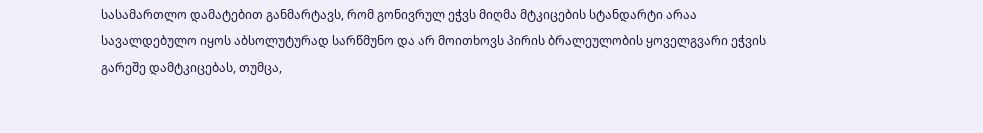სასამართლო დამატებით განმარტავს, რომ გონივრულ ეჭვს მიღმა მტკიცების სტანდარტი არაა სავალდებულო იყოს აბსოლუტურად სარწმუნო და არ მოითხოვს პირის ბრალეულობის ყოველგვარი ეჭვის გარეშე დამტკიცებას, თუმცა,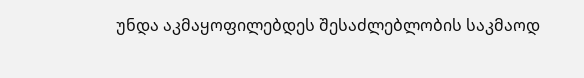უნდა აკმაყოფილებდეს შესაძლებლობის საკმაოდ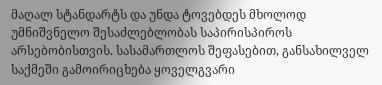მაღალ სტანდარტს და უნდა ტოვებდეს მხოლოდ უმნიშვნელო შესაძლებლობას საპირისპიროს არსებობისთვის. სასამართლოს შეფასებით, განსახილველ საქმეში გამოირიცხება ყოველგვარი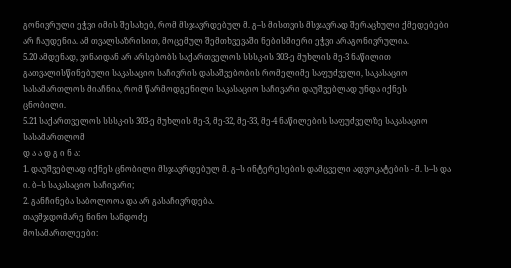გონივრული ეჭვი იმის შესახებ, რომ მსჯავრდებულ მ. გ–ს მისთვის მსჯავრად შერაცხული ქმედებები არ ჩაუდენია. ამ თვალსაზრისით, მოცემულ შემთხვევაში ნებისმიერი ეჭვი არაგონივრულია.
5.20 ამდენად, ვინაიდან არ არსებობს საქართველოს სსსკ-ის 303-ე მუხლის მე-3 ნაწილით გათვალისწინებული საკასაციო საჩივრის დასაშვებობის რომელიმე საფუძველი, საკასაციო სასამართლოს მიაჩნია, რომ წარმოდგენილი საკასაციო საჩივარი დაუშვებლად უნდა იქნეს ცნობილი.
5.21 საქართველოს სსსკ-ის 303-ე მუხლის მე-3, მე-32, მე-33, მე-4 ნაწილების საფუძველზე საკასაციო სასამართლომ
დ ა ა დ გ ი ნ ა:
1. დაუშვებლად იქნეს ცნობილი მსჯავრდებულ მ. გ–ს ინტერესების დამცველი ადვოკატების - მ. ს–ს და ი. ბ–ს საკასაციო საჩივარი;
2. განჩინება საბოლოოა და არ გასაჩივრდება.
თავმჯდომარე ნინო სანდოძე
მოსამართლეები: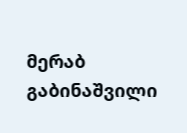მერაბ გაბინაშვილი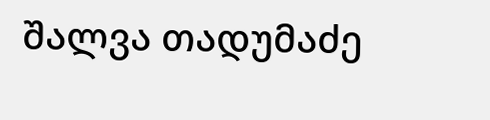შალვა თადუმაძე